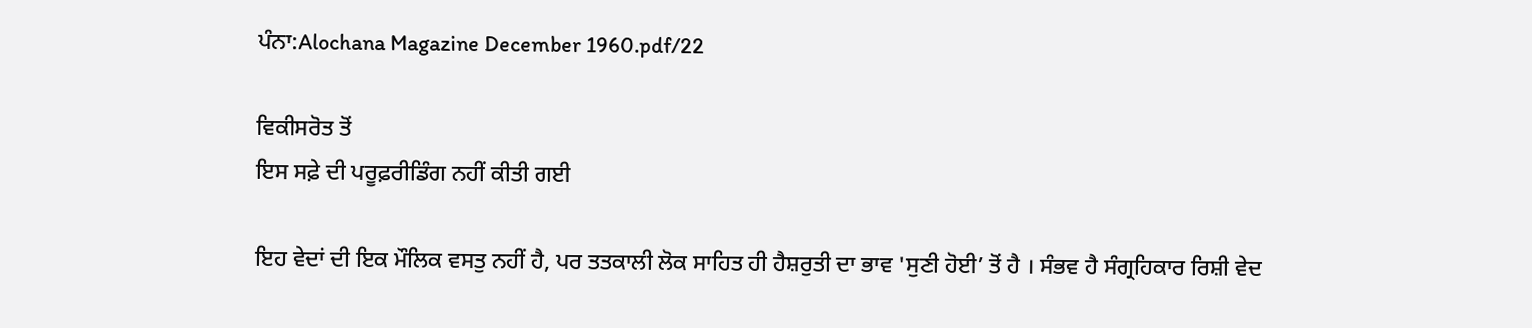ਪੰਨਾ:Alochana Magazine December 1960.pdf/22

ਵਿਕੀਸਰੋਤ ਤੋਂ
ਇਸ ਸਫ਼ੇ ਦੀ ਪਰੂਫ਼ਰੀਡਿੰਗ ਨਹੀਂ ਕੀਤੀ ਗਈ

ਇਹ ਵੇਦਾਂ ਦੀ ਇਕ ਮੌਲਿਕ ਵਸਤੁ ਨਹੀਂ ਹੈ, ਪਰ ਤਤਕਾਲੀ ਲੋਕ ਸਾਹਿਤ ਹੀ ਹੈਸ਼ਰੁਤੀ ਦਾ ਭਾਵ 'ਸੁਣੀ ਹੋਈ’ ਤੋਂ ਹੈ । ਸੰਭਵ ਹੈ ਸੰਗ੍ਰਹਿਕਾਰ ਰਿਸ਼ੀ ਵੇਦ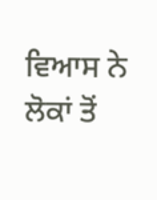ਵਿਆਸ ਨੇ ਲੋਕਾਂ ਤੋਂ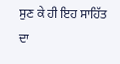ਸੁਣ ਕੇ ਹੀ ਇਹ ਸਾਹਿੱਤ ਦਾ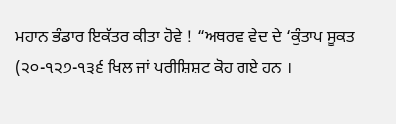ਮਹਾਨ ਭੰਡਾਰ ਇਕੱਤਰ ਕੀਤਾ ਹੋਵੇ ! “ਅਥਰਵ ਵੇਦ ਦੇ ‘ਕੁੰਤਾਪ ਸੂਕਤ (੨੦-੧੨੭-੧੩੬ ਖਿਲ ਜਾਂ ਪਰੀਸ਼ਿਸ਼ਟ ਕੋਹ ਗਏ ਹਨ ।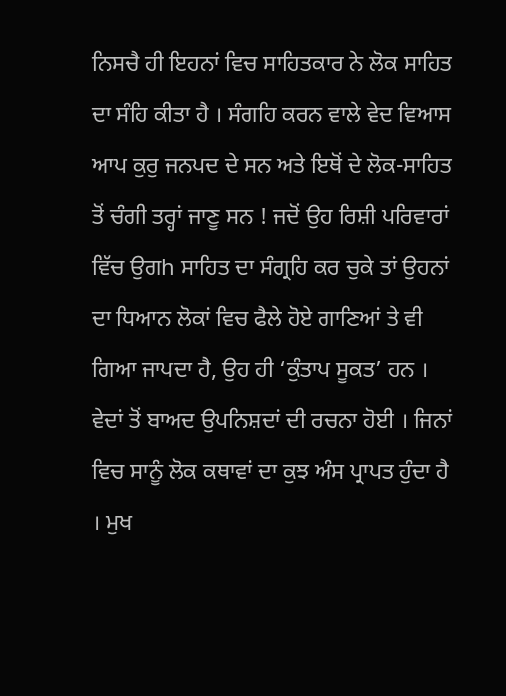ਨਿਸਚੈ ਹੀ ਇਹਨਾਂ ਵਿਚ ਸਾਹਿਤਕਾਰ ਨੇ ਲੋਕ ਸਾਹਿਤ ਦਾ ਸੰਹਿ ਕੀਤਾ ਹੈ । ਸੰਗਹਿ ਕਰਨ ਵਾਲੇ ਵੇਦ ਵਿਆਸ ਆਪ ਕੁਰੁ ਜਨਪਦ ਦੇ ਸਨ ਅਤੇ ਇਥੋਂ ਦੇ ਲੋਕ-ਸਾਹਿਤ ਤੋਂ ਚੰਗੀ ਤਰ੍ਹਾਂ ਜਾਣੂ ਸਨ ! ਜਦੋਂ ਉਹ ਰਿਸ਼ੀ ਪਰਿਵਾਰਾਂ ਵਿੱਚ ਉਗh ਸਾਹਿਤ ਦਾ ਸੰਗ੍ਰਹਿ ਕਰ ਚੁਕੇ ਤਾਂ ਉਹਨਾਂ ਦਾ ਧਿਆਨ ਲੋਕਾਂ ਵਿਚ ਫੈਲੇ ਹੋਏ ਗਾਣਿਆਂ ਤੇ ਵੀ ਗਿਆ ਜਾਪਦਾ ਹੈ, ਉਹ ਹੀ ‘ਕੁੰਤਾਪ ਸੂਕਤ’ ਹਨ । ਵੇਦਾਂ ਤੋਂ ਬਾਅਦ ਉਪਨਿਸ਼ਦਾਂ ਦੀ ਰਚਨਾ ਹੋਈ । ਜਿਨਾਂ ਵਿਚ ਸਾਨੂੰ ਲੋਕ ਕਥਾਵਾਂ ਦਾ ਕੁਝ ਅੰਸ ਪ੍ਰਾਪਤ ਹੁੰਦਾ ਹੈ । ਮੁਖ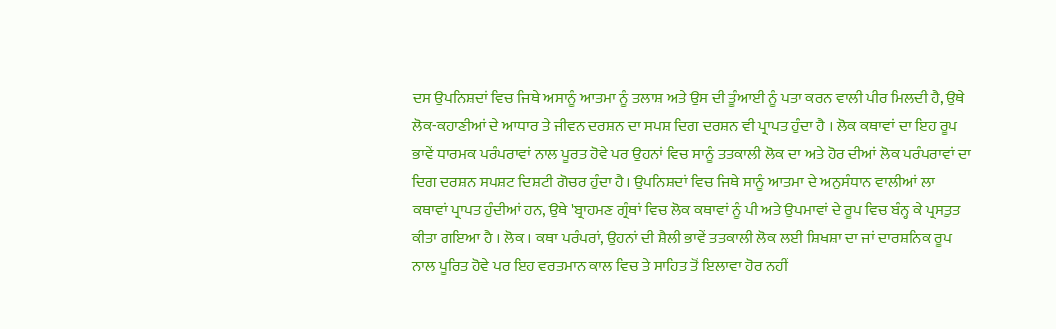ਦਸ ਉਪਨਿਸ਼ਦਾਂ ਵਿਚ ਜਿਥੇ ਅਸਾਨੂੰ ਆਤਮਾ ਨੂੰ ਤਲਾਸ਼ ਅਤੇ ਉਸ ਦੀ ਤੂੰਆਈ ਨੂੰ ਪਤਾ ਕਰਨ ਵਾਲੀ ਪੀਰ ਮਿਲਦੀ ਹੈ, ਉਥੇ ਲੋਕ-ਕਹਾਣੀਆਂ ਦੇ ਆਧਾਰ ਤੇ ਜੀਵਨ ਦਰਸ਼ਨ ਦਾ ਸਪਸ਼ ਦਿਗ ਦਰਸ਼ਨ ਵੀ ਪ੍ਰਾਪਤ ਹੁੰਦਾ ਹੈ । ਲੋਕ ਕਥਾਵਾਂ ਦਾ ਇਹ ਰੂਪ ਭਾਵੇਂ ਧਾਰਮਕ ਪਰੰਪਰਾਵਾਂ ਨਾਲ ਪੂਰਤ ਹੋਵੇ ਪਰ ਉਹਨਾਂ ਵਿਚ ਸਾਨੂੰ ਤਤਕਾਲੀ ਲੋਕ ਦਾ ਅਤੇ ਹੋਰ ਦੀਆਂ ਲੋਕ ਪਰੰਪਰਾਵਾਂ ਦਾ ਦਿਗ ਦਰਸ਼ਨ ਸਪਸ਼ਟ ਦਿਸ਼ਟੀ ਗੋਚਰ ਹੁੰਦਾ ਹੈ। ਉਪਨਿਸ਼ਦਾਂ ਵਿਚ ਜਿਥੇ ਸਾਨੂੰ ਆਤਮਾ ਦੇ ਅਨੁਸੰਧਾਨ ਵਾਲੀਆਂ ਲਾ ਕਥਾਵਾਂ ਪ੍ਰਾਪਤ ਹੁੰਦੀਆਂ ਹਨ, ਉਥੇ 'ਬ੍ਰਾਹਮਣ ਗ੍ਰੰਥਾਂ ਵਿਚ ਲੋਕ ਕਥਾਵਾਂ ਨੂੰ ਪੀ ਅਤੇ ਉਪਮਾਵਾਂ ਦੇ ਰੂਪ ਵਿਚ ਬੰਨ੍ਹ ਕੇ ਪ੍ਰਸਤੁਤ ਕੀਤਾ ਗਇਆ ਹੈ । ਲੋਕ । ਕਥਾ ਪਰੰਪਰਾਂ, ਉਹਨਾਂ ਦੀ ਸ਼ੈਲੀ ਭਾਵੇਂ ਤਤਕਾਲੀ ਲੋਕ ਲਈ ਸ਼ਿਖਸ਼ਾ ਦਾ ਜਾਂ ਦਾਰਸ਼ਨਿਕ ਰੂਪ ਨਾਲ ਪੂਰਿਤ ਹੋਵੇ ਪਰ ਇਹ ਵਰਤਮਾਨ ਕਾਲ ਵਿਚ ਤੇ ਸਾਹਿਤ ਤੋਂ ਇਲਾਵਾ ਹੋਰ ਨਹੀਂ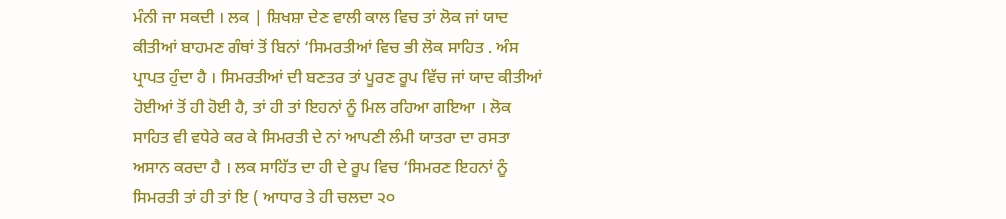ਮੰਨੀ ਜਾ ਸਕਦੀ । ਲਕ | ਸ਼ਿਖਸ਼ਾ ਦੇਣ ਵਾਲੀ ਕਾਲ ਵਿਚ ਤਾਂ ਲੋਕ ਜਾਂ ਯਾਦ ਕੀਤੀਆਂ ਬਾਹਮਣ ਗੰਥਾਂ ਤੋਂ ਬਿਨਾਂ ‘ਸਿਮਰਤੀਆਂ ਵਿਚ ਭੀ ਲੋਕ ਸਾਹਿਤ . ਅੰਸ ਪ੍ਰਾਪਤ ਹੁੰਦਾ ਹੈ । ਸਿਮਰਤੀਆਂ ਦੀ ਬਣਤਰ ਤਾਂ ਪੂਰਣ ਰੂਪ ਵਿੱਚ ਜਾਂ ਯਾਦ ਕੀਤੀਆਂ ਹੋਈਆਂ ਤੋਂ ਹੀ ਹੋਈ ਹੈ, ਤਾਂ ਹੀ ਤਾਂ ਇਹਨਾਂ ਨੂੰ ਮਿਲ ਰਹਿਆ ਗਇਆ । ਲੋਕ ਸਾਹਿਤ ਵੀ ਵਧੇਰੇ ਕਰ ਕੇ ਸਿਮਰਤੀ ਦੇ ਨਾਂ ਆਪਣੀ ਲੰਮੀ ਯਾਤਰਾ ਦਾ ਰਸਤਾ ਅਸਾਨ ਕਰਦਾ ਹੈ । ਲਕ ਸਾਹਿੱਤ ਦਾ ਹੀ ਦੇ ਰੂਪ ਵਿਚ ‘ਸਿਮਰਣ ਇਹਨਾਂ ਨੂੰ ਸਿਮਰਤੀ ਤਾਂ ਹੀ ਤਾਂ ਇ ( ਆਧਾਰ ਤੇ ਹੀ ਚਲਦਾ ੨੦